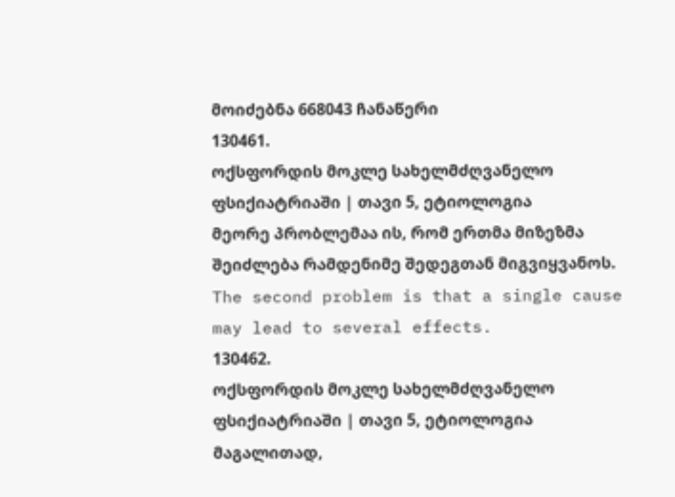მოიძებნა 668043 ჩანაწერი
130461.
ოქსფორდის მოკლე სახელმძღვანელო ფსიქიატრიაში | თავი 5, ეტიოლოგია
მეორე პრობლემაა ის, რომ ერთმა მიზეზმა შეიძლება რამდენიმე შედეგთან მიგვიყვანოს.
The second problem is that a single cause may lead to several effects.
130462.
ოქსფორდის მოკლე სახელმძღვანელო ფსიქიატრიაში | თავი 5, ეტიოლოგია
მაგალითად,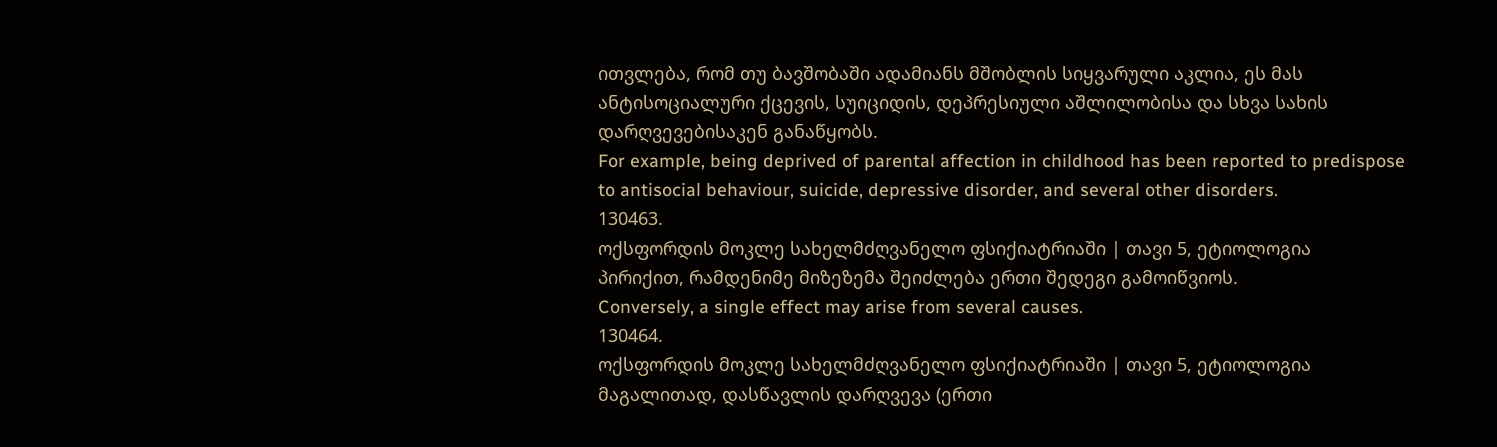ითვლება, რომ თუ ბავშობაში ადამიანს მშობლის სიყვარული აკლია, ეს მას ანტისოციალური ქცევის, სუიციდის, დეპრესიული აშლილობისა და სხვა სახის დარღვევებისაკენ განაწყობს.
For example, being deprived of parental affection in childhood has been reported to predispose to antisocial behaviour, suicide, depressive disorder, and several other disorders.
130463.
ოქსფორდის მოკლე სახელმძღვანელო ფსიქიატრიაში | თავი 5, ეტიოლოგია
პირიქით, რამდენიმე მიზეზემა შეიძლება ერთი შედეგი გამოიწვიოს.
Conversely, a single effect may arise from several causes.
130464.
ოქსფორდის მოკლე სახელმძღვანელო ფსიქიატრიაში | თავი 5, ეტიოლოგია
მაგალითად, დასწავლის დარღვევა (ერთი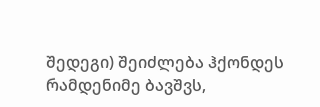შედეგი) შეიძლება ჰქონდეს რამდენიმე ბავშვს,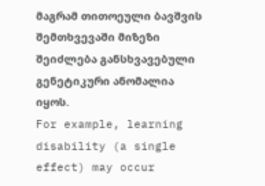მაგრამ თითოეული ბავშვის შემთხვევაში მიზეზი შეიძლება განსხვავებული გენეტიკური ანომალია იყოს.
For example, learning disability (a single effect) may occur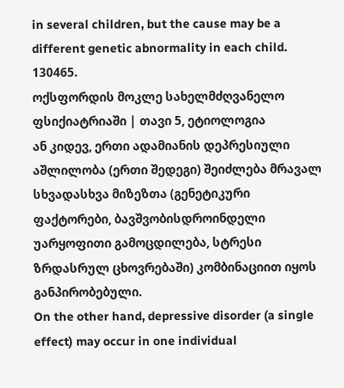in several children, but the cause may be a different genetic abnormality in each child.
130465.
ოქსფორდის მოკლე სახელმძღვანელო ფსიქიატრიაში | თავი 5, ეტიოლოგია
ან კიდევ, ერთი ადამიანის დეპრესიული აშლილობა (ერთი შედეგი) შეიძლება მრავალ სხვადასხვა მიზეზთა (გენეტიკური ფაქტორები, ბავშვობისდროინდელი უარყოფითი გამოცდილება, სტრესი ზრდასრულ ცხოვრებაში) კომბინაციით იყოს განპირობებული.
On the other hand, depressive disorder (a single effect) may occur in one individual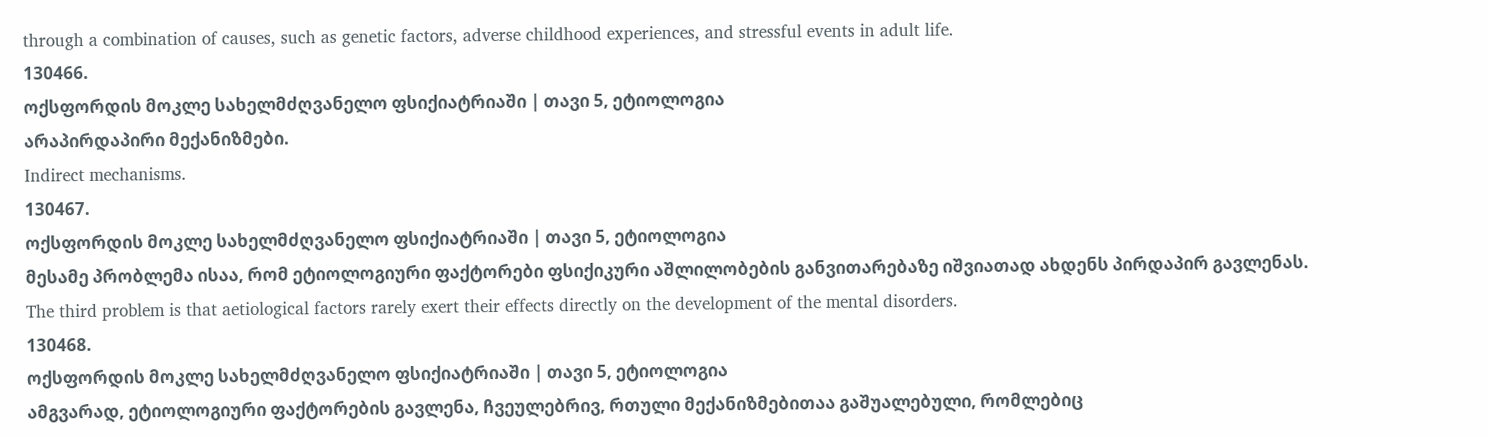through a combination of causes, such as genetic factors, adverse childhood experiences, and stressful events in adult life.
130466.
ოქსფორდის მოკლე სახელმძღვანელო ფსიქიატრიაში | თავი 5, ეტიოლოგია
არაპირდაპირი მექანიზმები.
Indirect mechanisms.
130467.
ოქსფორდის მოკლე სახელმძღვანელო ფსიქიატრიაში | თავი 5, ეტიოლოგია
მესამე პრობლემა ისაა, რომ ეტიოლოგიური ფაქტორები ფსიქიკური აშლილობების განვითარებაზე იშვიათად ახდენს პირდაპირ გავლენას.
The third problem is that aetiological factors rarely exert their effects directly on the development of the mental disorders.
130468.
ოქსფორდის მოკლე სახელმძღვანელო ფსიქიატრიაში | თავი 5, ეტიოლოგია
ამგვარად, ეტიოლოგიური ფაქტორების გავლენა, ჩვეულებრივ, რთული მექანიზმებითაა გაშუალებული, რომლებიც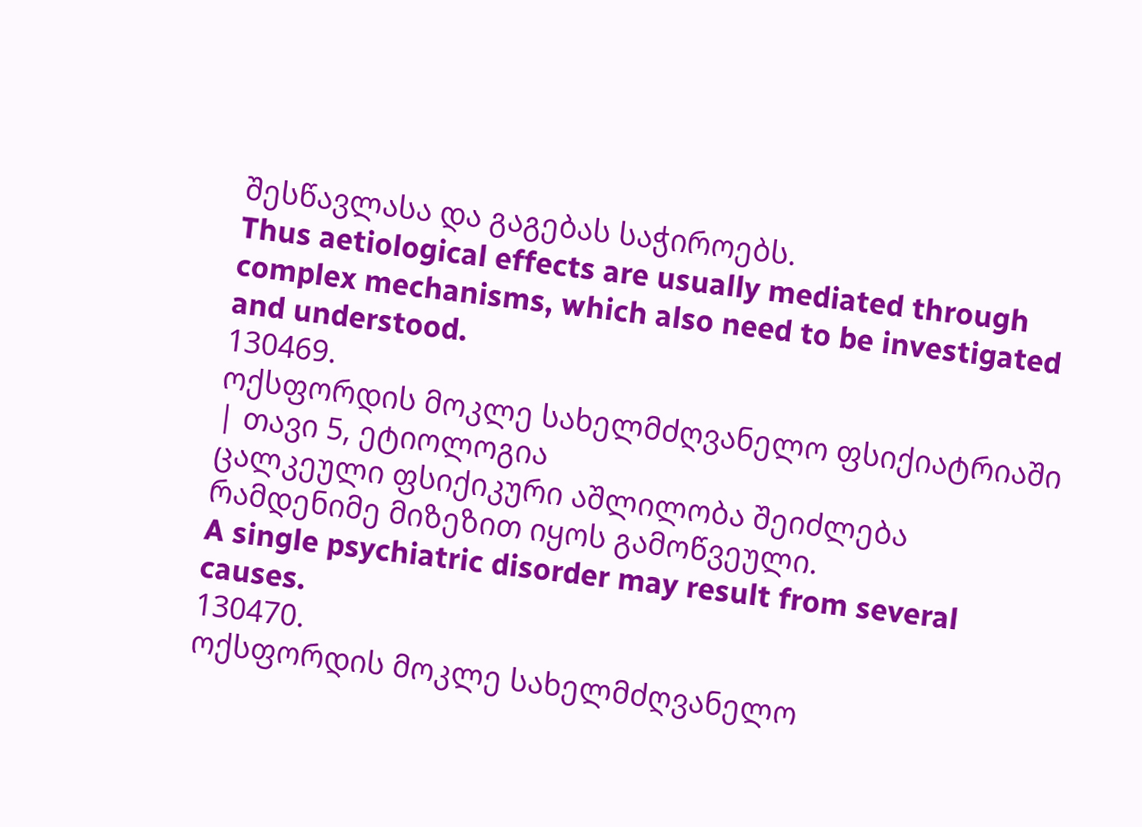შესწავლასა და გაგებას საჭიროებს.
Thus aetiological effects are usually mediated through complex mechanisms, which also need to be investigated and understood.
130469.
ოქსფორდის მოკლე სახელმძღვანელო ფსიქიატრიაში | თავი 5, ეტიოლოგია
ცალკეული ფსიქიკური აშლილობა შეიძლება რამდენიმე მიზეზით იყოს გამოწვეული.
A single psychiatric disorder may result from several causes.
130470.
ოქსფორდის მოკლე სახელმძღვანელო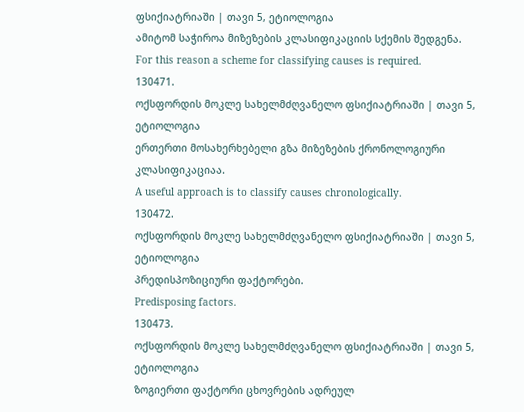ფსიქიატრიაში | თავი 5, ეტიოლოგია
ამიტომ საჭიროა მიზეზების კლასიფიკაციის სქემის შედგენა.
For this reason a scheme for classifying causes is required.
130471.
ოქსფორდის მოკლე სახელმძღვანელო ფსიქიატრიაში | თავი 5, ეტიოლოგია
ერთერთი მოსახერხებელი გზა მიზეზების ქრონოლოგიური კლასიფიკაციაა.
A useful approach is to classify causes chronologically.
130472.
ოქსფორდის მოკლე სახელმძღვანელო ფსიქიატრიაში | თავი 5, ეტიოლოგია
პრედისპოზიციური ფაქტორები.
Predisposing factors.
130473.
ოქსფორდის მოკლე სახელმძღვანელო ფსიქიატრიაში | თავი 5, ეტიოლოგია
ზოგიერთი ფაქტორი ცხოვრების ადრეულ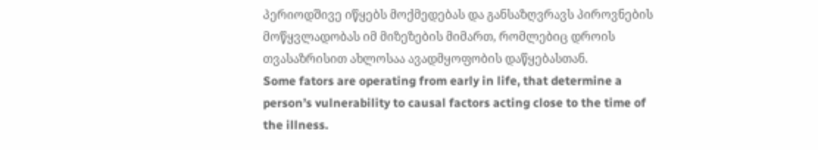პერიოდშივე იწყებს მოქმედებას და განსაზღვრავს პიროვნების მოწყვლადობას იმ მიზეზების მიმართ, რომლებიც დროის თვასაზრისით ახლოსაა ავადმყოფობის დაწყებასთან.
Some fators are operating from early in life, that determine a person’s vulnerability to causal factors acting close to the time of the illness.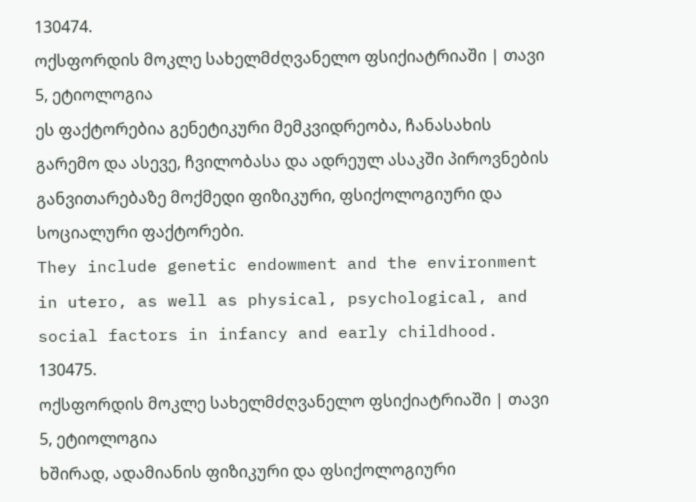130474.
ოქსფორდის მოკლე სახელმძღვანელო ფსიქიატრიაში | თავი 5, ეტიოლოგია
ეს ფაქტორებია გენეტიკური მემკვიდრეობა, ჩანასახის გარემო და ასევე, ჩვილობასა და ადრეულ ასაკში პიროვნების განვითარებაზე მოქმედი ფიზიკური, ფსიქოლოგიური და სოციალური ფაქტორები.
They include genetic endowment and the environment in utero, as well as physical, psychological, and social factors in infancy and early childhood.
130475.
ოქსფორდის მოკლე სახელმძღვანელო ფსიქიატრიაში | თავი 5, ეტიოლოგია
ხშირად, ადამიანის ფიზიკური და ფსიქოლოგიური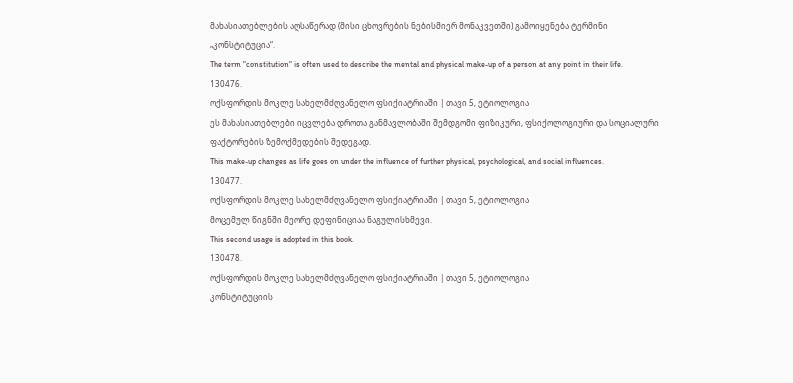მახასიათებლების აღსაწერად (მისი ცხოვრების ნებისმიერ მონაკვეთში) გამოიყენება ტერმინი „კონსტიტუცია“.
The term "constitution" is often used to describe the mental and physical make-up of a person at any point in their life.
130476.
ოქსფორდის მოკლე სახელმძღვანელო ფსიქიატრიაში | თავი 5, ეტიოლოგია
ეს მახასიათებლები იცვლება დროთა განმავლობაში შემდგომი ფიზიკური, ფსიქოლოგიური და სოციალური ფაქტორების ზემოქმედების შედეგად.
This make-up changes as life goes on under the influence of further physical, psychological, and social influences.
130477.
ოქსფორდის მოკლე სახელმძღვანელო ფსიქიატრიაში | თავი 5, ეტიოლოგია
მოცემულ წიგნში მეორე დეფინიციაა ნაგულისხმევი.
This second usage is adopted in this book.
130478.
ოქსფორდის მოკლე სახელმძღვანელო ფსიქიატრიაში | თავი 5, ეტიოლოგია
კონსტიტუციის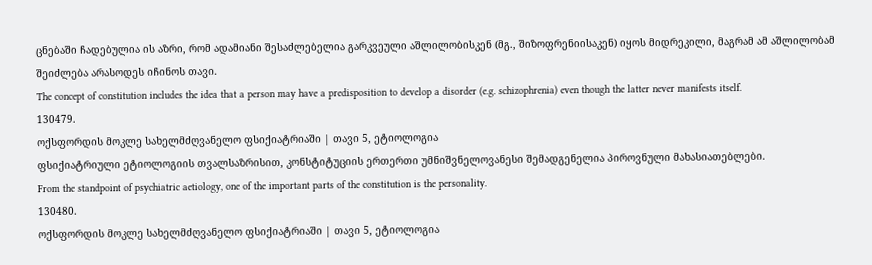ცნებაში ჩადებულია ის აზრი, რომ ადამიანი შესაძლებელია გარკვეული აშლილობისკენ (მგ., შიზოფრენიისაკენ) იყოს მიდრეკილი, მაგრამ ამ აშლილობამ შეიძლება არასოდეს იჩინოს თავი.
The concept of constitution includes the idea that a person may have a predisposition to develop a disorder (e.g. schizophrenia) even though the latter never manifests itself.
130479.
ოქსფორდის მოკლე სახელმძღვანელო ფსიქიატრიაში | თავი 5, ეტიოლოგია
ფსიქიატრიული ეტიოლოგიის თვალსაზრისით, კონსტიტუციის ერთერთი უმნიშვნელოვანესი შემადგენელია პიროვნული მახასიათებლები.
From the standpoint of psychiatric aetiology, one of the important parts of the constitution is the personality.
130480.
ოქსფორდის მოკლე სახელმძღვანელო ფსიქიატრიაში | თავი 5, ეტიოლოგია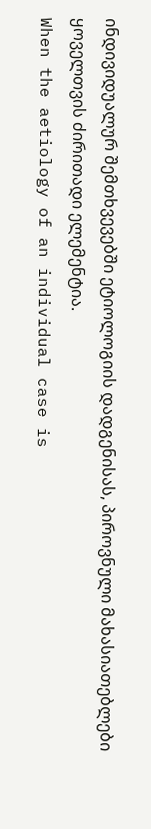ინდივიდუალურ შემთხვევებში ეტიოლოგიის დადგენისას, პიროვნული მახასიათებლები ყოველთვის ძირითადი ელემენტია.
When the aetiology of an individual case is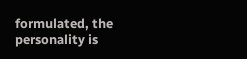formulated, the personality is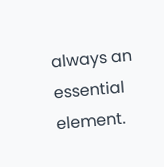always an essential element.